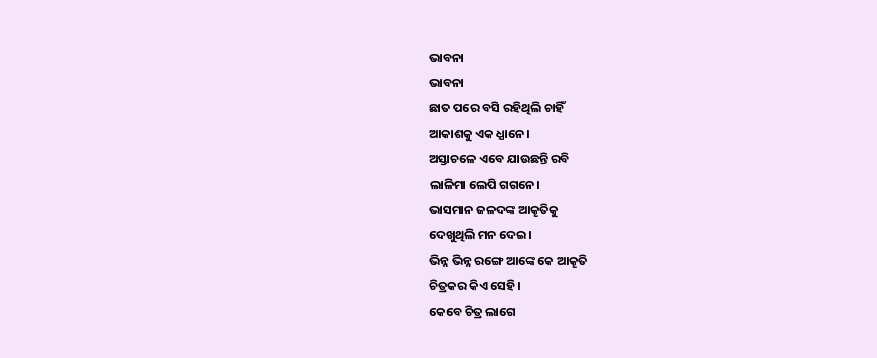ଭାବନା
ଭାବନା
ଛାତ ପରେ ବସି ରହିଥିଲି ଚାହିଁ
ଆକାଶକୁ ଏକ ଧ୍ଯାନେ।
ଅସ୍ତାଚଳେ ଏବେ ଯାଉଛନ୍ତି ରବି
ଲାଳିମା ଲେପି ଗଗନେ।
ଭାସମାନ ଜଳଦଙ୍କ ଆକୄତିକୁ
ଦେଖୁଥିଲି ମନ ଦେଇ।
ଭିନ୍ନ ଭିନ୍ନ ରଙ୍ଗେ ଆଙ୍କେ କେ ଆକୄତି
ଚିତ୍ରକର କିଏ ସେହି।
କେବେ ଚିତ୍ର ଲାଗେ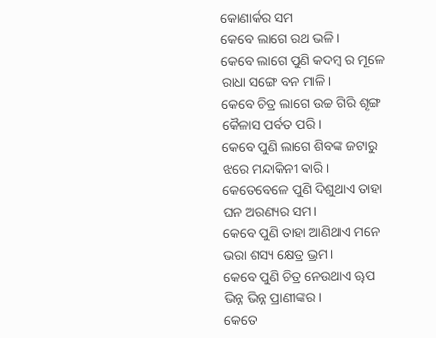କୋଣାର୍କର ସମ
କେବେ ଲାଗେ ରଥ ଭଳି।
କେବେ ଲାଗେ ପୁଣି କଦମ୍ବ ର ମୂଳେ
ରାଧା ସଙ୍ଗେ ବନ ମାଳି।
କେବେ ଚିତ୍ର ଲାଗେ ଉଚ୍ଚ ଗିରି ଶୄଙ୍ଗ
କୈଳାସ ପର୍ବତ ପରି।
କେବେ ପୁଣି ଲାଗେ ଶିବଙ୍କ ଜଟାରୁ
ଝରେ ମନ୍ଦାକିନୀ ଵାରି।
କେତେବେଳେ ପୁଣି ଦିଶୁଥାଏ ତାହା
ଘନ ଅରଣ୍ୟର ସମ।
କେବେ ପୁଣି ତାହା ଆଣିଥାଏ ମନେ
ଭରା ଶସ୍ୟ କ୍ଷେତ୍ର ଭ୍ରମ।
କେବେ ପୁଣି ଚିତ୍ର ନେଉଥାଏ ୠପ
ଭିନ୍ନ ଭିନ୍ନ ପ୍ରାଣୀଙ୍କର।
କେତେ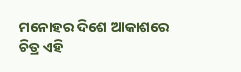ମନୋହର ଦିଶେ ଆକାଶରେ
ଚିତ୍ର ଏହି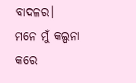ବାଦଳର।
ମନେ ମୁଁ କଲ୍ପନା କରେ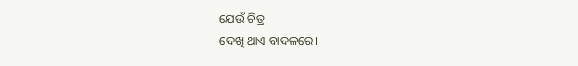ଯେଉଁ ଚିତ୍ର
ଦେଖି ଥାଏ ବାଦଳରେ।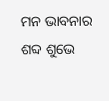ମନ ଭାବନାର ଶବ୍ଦ ଶୁଭେ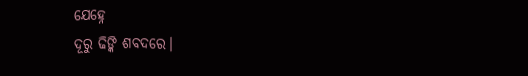ଯେହ୍ନେ
ଦୂରୁ ଢିଙ୍କି ଶବଦରେ।